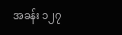အခန်း ၁၂၇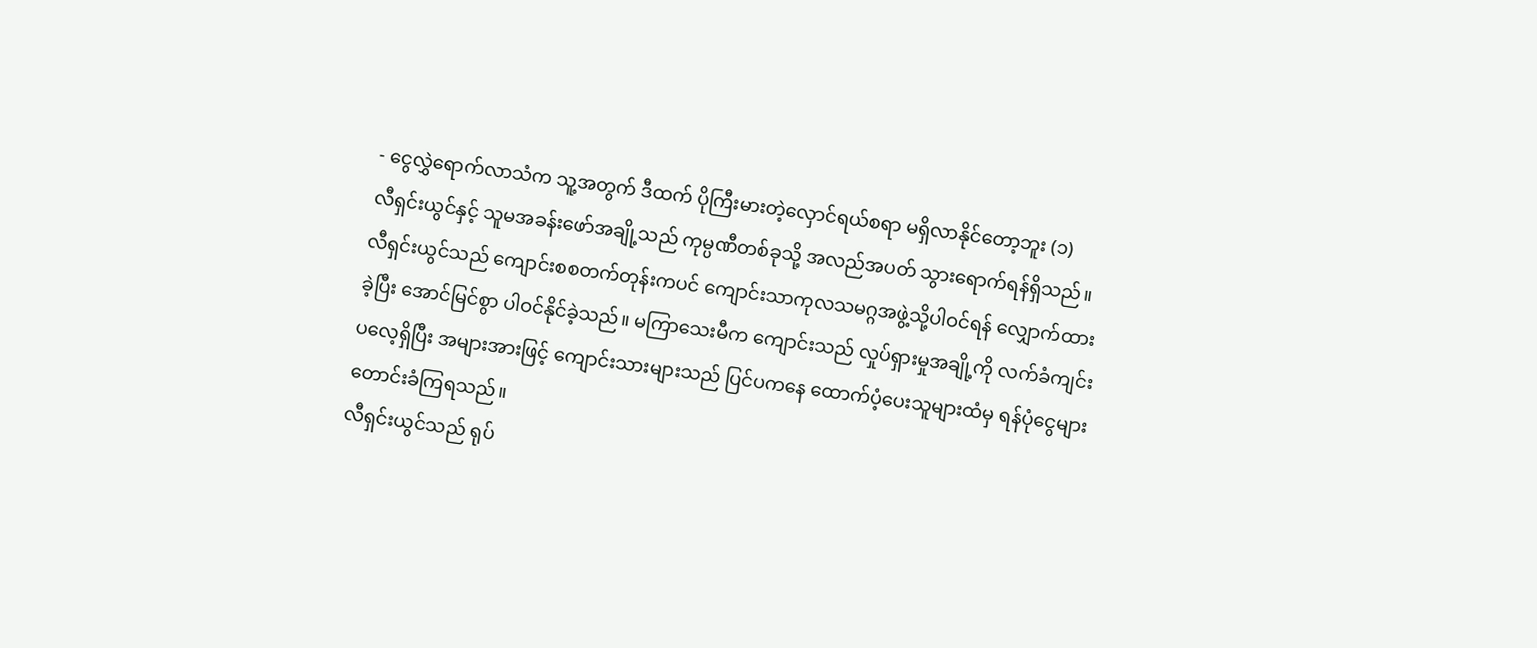- ငွေလွှဲရောက်လာသံက သူ့အတွက် ဒီထက် ပိုကြီးမားတဲ့လှောင်ရယ်စရာ မရှိလာနိုင်တော့ဘူး (၁)
လီရှင်းယွင်နှင့် သူမအခန်းဖော်အချို့သည် ကုမ္ပဏီတစ်ခုသို့ အလည်အပတ် သွားရောက်ရန်ရှိသည်။
လီရှင်းယွင်သည် ကျောင်းစစတက်တုန်းကပင် ကျောင်းသာကုလသမဂ္ဂအဖွဲ့သို့ပါဝင်ရန် လျှောက်ထားခဲ့ပြီး အောင်မြင်စွာ ပါဝင်နိုင်ခဲ့သည်။ မကြာသေးမီက ကျောင်းသည် လှုပ်ရှားမှုအချို့ကို လက်ခံကျင်းပလေ့ရှိပြီး အများအားဖြင့် ကျောင်းသားများသည် ပြင်ပကနေ ထောက်ပံ့ပေးသူများထံမှ ရန်ပုံငွေများ တောင်းခံကြရသည်။
လီရှင်းယွင်သည် ရုပ်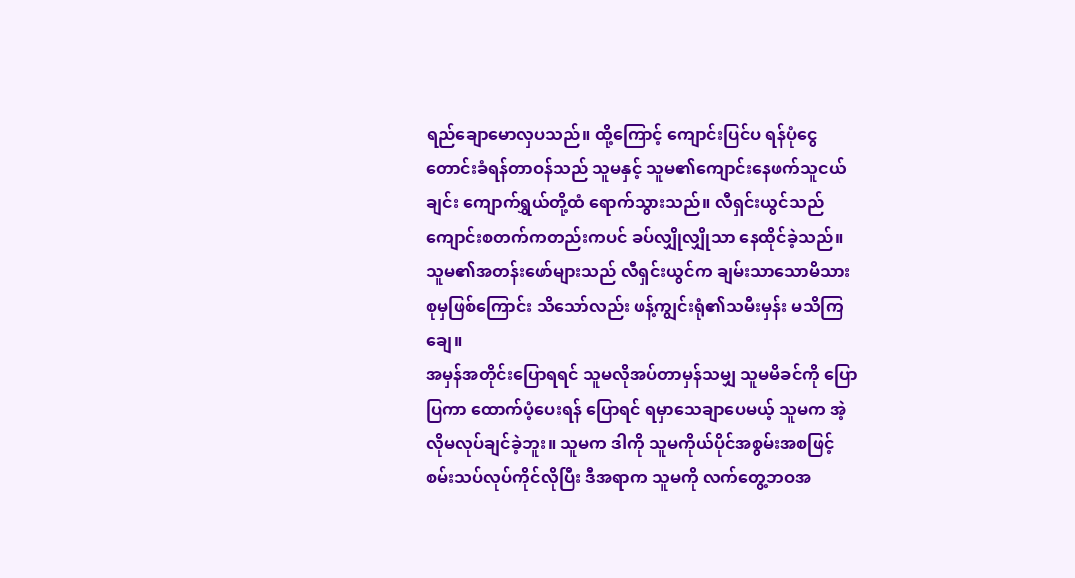ရည်ချောမောလှပသည်။ ထို့ကြောင့် ကျောင်းပြင်ပ ရန်ပုံငွေတောင်းခံရန်တာဝန်သည် သူမနှင့် သူမ၏ကျောင်းနေဖက်သူငယ်ချင်း ကျောက်ရွှယ်တို့ထံ ရောက်သွားသည်။ လီရှင်းယွင်သည် ကျောင်းစတက်ကတည်းကပင် ခပ်လျှိုလျှိုသာ နေထိုင်ခဲ့သည်။ သူမ၏အတန်းဖော်များသည် လီရှင်းယွင်က ချမ်းသာသောမိသားစုမှဖြစ်ကြောင်း သိသော်လည်း ဖန့်ကျွင်းရုံ၏သမီးမှန်း မသိကြချေ။
အမှန်အတိုင်းပြောရရင် သူမလိုအပ်တာမှန်သမျှ သူမမိခင်ကို ပြောပြကာ ထောက်ပံ့ပေးရန် ပြောရင် ရမှာသေချာပေမယ့် သူမက အဲ့လိုမလုပ်ချင်ခဲ့ဘူး။ သူမက ဒါကို သူမကိုယ်ပိုင်အစွမ်းအစဖြင့် စမ်းသပ်လုပ်ကိုင်လိုပြီး ဒီအရာက သူမကို လက်တွေ့ဘဝအ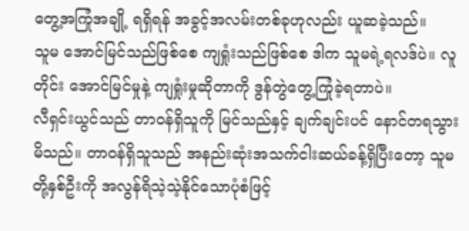တွေ့အကြုံအချို့ ရရှိရန် အခွင့်အလမ်းတစ်ခုဟုလည်း ယူဆခဲ့သည်။
သူမ အောင်မြင်သည်ဖြစ်စေ ကျရှုံးသည်ဖြစ်စေ ဒါက သူမရဲ့ရလဒ်ပဲ။ လူတိုင်း အောင်မြင်မှုနဲ့ ကျရှုံးမှုဆိုတာကို ဒွန်တွဲတွေ့ကြုံခဲ့ရတာပဲ။
လီရှင်းယွင်သည် တာဝန်ရှိသူကို မြင်သည်နှင့် ချက်ချင်းပင် နောင်တရသွားမိသည်။ တာဝန်ရှိသူသည် အနည်းဆုံးအသက်ငါးဆယ်ခန့်ရှိပြီးတော့ သူမတို့နှစ်ဦးကို အလွန်ရိသဲ့သဲ့နိုင်သောပုံစံဖြင့်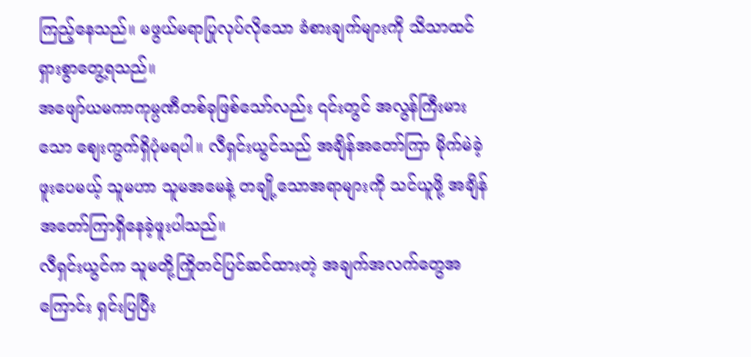ကြည့်နေသည်။ မဖွယ်မရာပြုလုပ်လိုသော ခံစားချက်များကို သိသာထင်ရှားစွာတွေ့ရသည်။
အဖျော်ယမကာကုမ္ပဏီတစ်ခုဖြစ်သော်လည်း ၎င်းတွင် အလွန်ကြီးမားသော စျေးကွက်ရှိပုံမရပါ။ လီရှင်းယွင်သည် အချိန်အတော်ကြာ မိုက်မဲခဲ့ဖူးပေမယ့် သူမဟာ သူမအမေနဲ့ တချို့သောအရာများကို သင်ယူဖို့ အချိန်အတော်ကြာရှိနေခဲ့ဖူးပါသည်။
လီရှင်းယွင်က သူမတို့ကြိုတင်ပြင်ဆင်ထားတဲ့ အချက်အလက်တွေအကြောင်း ရှင်းပြပြီး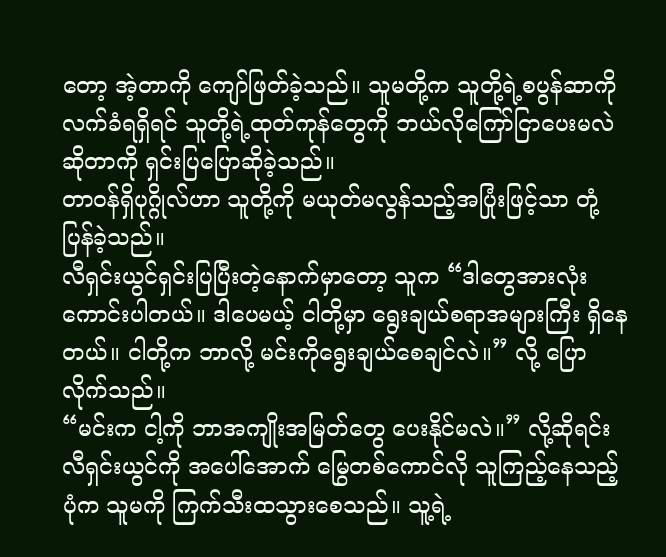တော့ အဲ့တာကို ကျော်ဖြတ်ခဲ့သည်။ သူမတို့က သူတို့ရဲ့စပွန်ဆာကိုလက်ခံရရှိရင် သူတို့ရဲ့ထုတ်ကုန်တွေကို ဘယ်လိုကြော်ငြာပေးမလဲဆိုတာကို ရှင်းပြပြောဆိုခဲ့သည်။
တာဝန်ရှိပုဂ္ဂိုလ်ဟာ သူတို့ကို မယုတ်မလွန်သည့်အပြုံးဖြင့်သာ တုံ့ပြန်ခဲ့သည်။
လီရှင်းယွင်ရှင်းပြပြီးတဲ့နောက်မှာတော့ သူက “ဒါတွေအားလုံးကောင်းပါတယ်။ ဒါပေမယ့် ငါတို့မှာ ရွေးချယ်စရာအများကြီး ရှိနေတယ်။ ငါတို့က ဘာလို့ မင်းကိုရွေးချယ်စေချင်လဲ။” လို့ ပြောလိုက်သည်။
“မင်းက ငါ့ကို ဘာအကျိုးအမြတ်တွေ ပေးနိုင်မလဲ။” လို့ဆိုရင်း လီရှင်းယွင်ကို အပေါ်အောက် မြွေတစ်ကောင်လို သူကြည့်နေသည့်ပုံက သူမကို ကြက်သီးထသွားစေသည်။ သူ့ရဲ့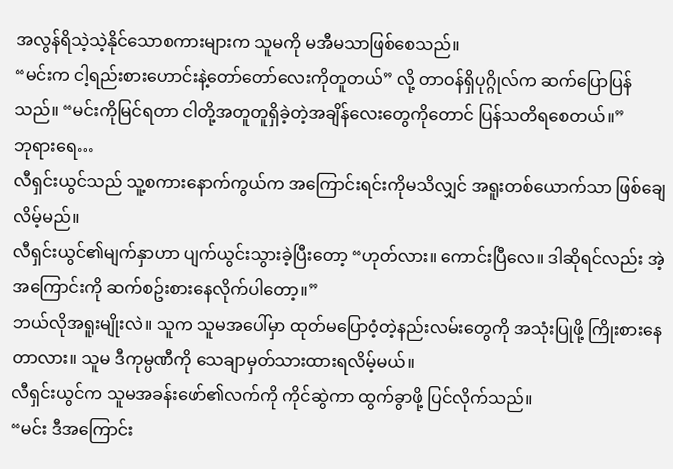အလွန်ရိသဲ့သဲ့နိုင်သောစကားများက သူမကို မအီမသာဖြစ်စေသည်။
“မင်းက ငါ့ရည်းစားဟောင်းနဲ့တော်တော်လေးကိုတူတယ်” လို့ တာဝန်ရှိပုဂ္ဂိုလ်က ဆက်ပြောပြန်သည်။ “မင်းကိုမြင်ရတာ ငါတို့အတူတူရှိခဲ့တဲ့အချိန်လေးတွေကိုတောင် ပြန်သတိရစေတယ်။”
ဘုရားရေ…
လီရှင်းယွင်သည် သူ့စကားနောက်ကွယ်က အကြောင်းရင်းကိုမသိလျှင် အရူးတစ်ယောက်သာ ဖြစ်ချေလိမ့်မည်။
လီရှင်းယွင်၏မျက်နှာဟာ ပျက်ယွင်းသွားခဲ့ပြီးတော့ “ဟုတ်လား။ ကောင်းပြီလေ။ ဒါဆိုရင်လည်း အဲ့အကြောင်းကို ဆက်စဥ်းစားနေလိုက်ပါတော့။”
ဘယ်လိုအရူးမျိုးလဲ။ သူက သူမအပေါ်မှာ ထုတ်မပြောဝံ့တဲ့နည်းလမ်းတွေကို အသုံးပြုဖို့ ကြိုးစားနေတာလား။ သူမ ဒီကုမ္ပဏီကို သေချာမှတ်သားထားရလိမ့်မယ်။
လီရှင်းယွင်က သူမအခန်းဖော်၏လက်ကို ကိုင်ဆွဲကာ ထွက်ခွာဖို့ ပြင်လိုက်သည်။
“မင်း ဒီအကြောင်း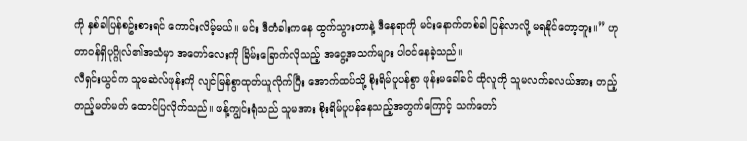ကို နှစ်ခါပြန်စဥ်းစားရင် ကောင်းလိမ့်မယ်။ မင်း ဒီတံခါးကနေ ထွက်သွားတာနဲ့ ဒီနေရာကို မင်းနောက်တစ်ခါ ပြန်လာလို့ မရနိုင်တော့ဘူး။” ဟု တာဝန်ရှိပုဂ္ဂိုလ်၏အသံမှာ အတော်လေးကို ခြိမ်းခြောက်လိုသည့် အငွေ့အသက်များ ပါဝင်နေခဲ့သည်။
လီရှင်းယွင်က သူမဆဲလ်ဖုန်းကို လျင်မြန်စွာထုတ်ယူလိုက်ပြီး အောက်ထပ်သို့ စိုးရိမ်ပူပန်စွာ ဖုန်းမခေါ်ခင် ထိုလူကို သူမလက်ခလယ်အား တည့်တည့်မတ်မတ် ထောင်ပြလိုက်သည်။ ဖန့်ကျွင်းရုံသည် သူမအား စိုးရိမ်ပူပန်နေသည့်အတွက်ကြောင့် သက်တော်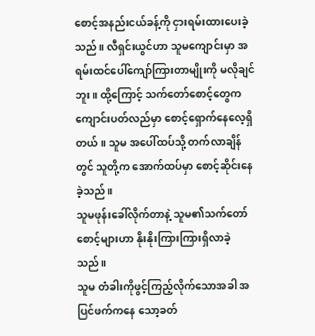စောင့်အနည်းငယ်ခန့်ကို ငှားရမ်းထားပေးခဲ့သည်။ လီရှင်းယွင်ဟာ သူမကျောင်းမှာ အရမ်းထင်ပေါ်ကျော်ကြားတာမျိုးကို မလိုချင်ဘူး။ ထို့ကြောင့် သက်တော်စောင့်တွေက ကျောင်းပတ်လည်မှာ စောင့်ရှောက်နေလေ့ရှိတယ်။ သူမ အပေါ်ထပ်သို့ တက်လာချိန်တွင် သူတို့က အောက်ထပ်မှာ စောင့်ဆိုင်းနေခဲ့သည်။
သူမဖုန်းခေါ်လိုက်တာနဲ့ သူမ၏သက်တော်စောင့်များဟာ နိုးနိုးကြားကြားရှိလာခဲ့သည်။
သူမ တံခါးကိုဖွင့်ကြည့်လိုက်သောအခါ အပြင်ဖက်ကနေ သော့ခတ်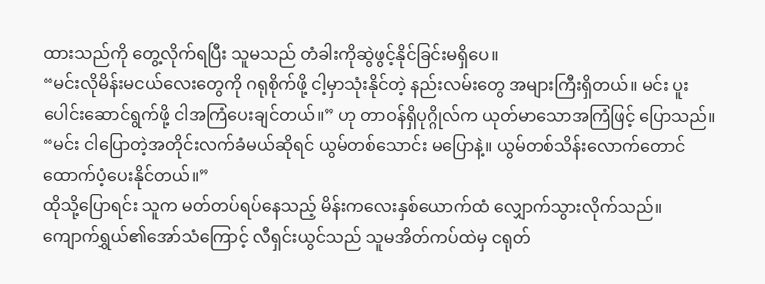ထားသည်ကို တွေ့လိုက်ရပြီး သူမသည် တံခါးကိုဆွဲဖွင့်နိုင်ခြင်းမရှိပေ။
“မင်းလိုမိန်းမငယ်လေးတွေကို ဂရုစိုက်ဖို့ ငါ့မှာသုံးနိုင်တဲ့ နည်းလမ်းတွေ အများကြီးရှိတယ်။ မင်း ပူးပေါင်းဆောင်ရွက်ဖို့ ငါအကြံပေးချင်တယ်။” ဟု တာဝန်ရှိပုဂ္ဂိုလ်က ယုတ်မာသောအကြံဖြင့် ပြောသည်။
“မင်း ငါပြောတဲ့အတိုင်းလက်ခံမယ်ဆိုရင် ယွမ်တစ်သောင်း မပြောနဲ့။ ယွမ်တစ်သိန်းလောက်တောင် ထောက်ပံ့ပေးနိုင်တယ်။”
ထိုသို့ပြောရင်း သူက မတ်တပ်ရပ်နေသည့် မိန်းကလေးနှစ်ယောက်ထံ လျှောက်သွားလိုက်သည်။
ကျောက်ရွှယ်၏အော်သံကြောင့် လီရှင်းယွင်သည် သူမအိတ်ကပ်ထဲမှ ငရုတ်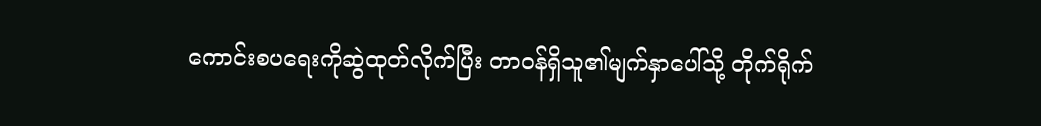ကောင်းစပရေးကိုဆွဲထုတ်လိုက်ပြီး တာဝန်ရှိသူ၏မျက်နှာပေါ်သို့ တိုက်ရိုက်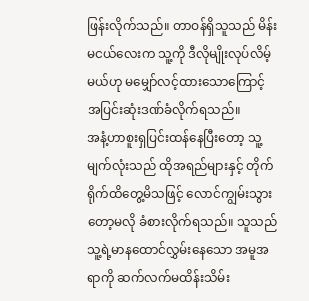ဖြန်းလိုက်သည်။ တာဝန်ရှိသူသည် မိန်းမငယ်လေးက သူ့ကို ဒီလိုမျိုးလုပ်လိမ့်မယ်ဟု မမျှော်လင့်ထားသောကြောင့် အပြင်းဆုံးဒဏ်ခံလိုက်ရသည်။
အနံ့ဟာစူးရှပြင်းထန်နေပြီးတော့ သူ့မျက်လုံးသည် ထိုအရည်များနှင့် တိုက်ရိုက်ထိတွေ့မိသဖြင့် လောင်ကျွမ်းသွားတော့မလို ခံစားလိုက်ရသည်။ သူသည် သူ့ရဲ့မာနထောင်လွှမ်းနေသော အမူအရာကို ဆက်လက်မထိန်းသိမ်း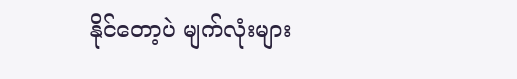နိုင်တော့ပဲ မျက်လုံးများ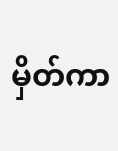မှိတ်ကာ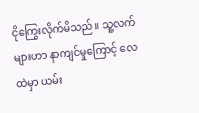ငိုကြွေးလိုက်မိသည်။ သူ့လက်များဟာ နာကျင်မှုကြောင့် လေထဲမှာ ယမ်း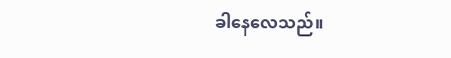ခါနေလေသည်။